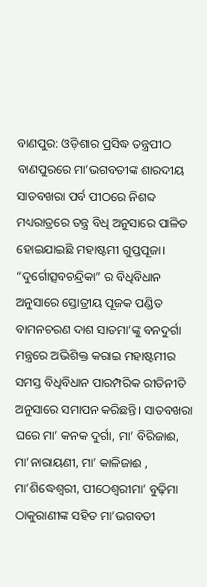ବାଣପୁର: ଓଡ଼ିଶାର ପ୍ରସିଦ୍ଧ ତନ୍ତ୍ରପୀଠ ବାଣପୁରରେ ମା’ଭଗବତୀଙ୍କ ଶାରଦୀୟ ସାତବଖରା ପର୍ବ ପୀଠରେ ନିଶବ୍ଦ ମଧ୍ୟରାତ୍ରରେ ତନ୍ତ୍ର ବିଧି ଅନୁସାରେ ପାଳିତ ହୋଇଯାଇଛି ମହାଷ୍ଟମୀ ଗୁପ୍ତପୂଜା। “ଦୁର୍ଗୋତ୍ସବଚନ୍ଦ୍ରିକା” ର ବିଧିବିଧାନ ଅନୁସାରେ ସ୍ତୋତ୍ରୀୟ ପୂଜକ ପଣ୍ଡିତ ବାମନଚରଣ ଦାଶ ସାତମା’ଙ୍କୁ ବନଦୁର୍ଗା ମନ୍ତ୍ରରେ ଅଭିଶିକ୍ତ କରାଇ ମହାଷ୍ଟମୀର ସମସ୍ତ ବିଧିବିଧାନ ପାରମ୍ପରିକ ରୀତିନୀତି ଅନୁସାରେ ସମାପନ କରିଛନ୍ତି। ସାତବଖରା ଘରେ ମା’ କନକ ଦୁର୍ଗା, ମା’ ବିରିଜାଈ, ମା’ନାରାୟଣୀ, ମା’ କାଳିଜାଈ , ମା’ଶିଦ୍ଧେଶ୍ୱରୀ, ପୀଠେଶ୍ଵରୀମା’ ବୁଢ଼ିମା ଠାକୁରାଣୀଙ୍କ ସହିତ ମା’ଭଗବତୀ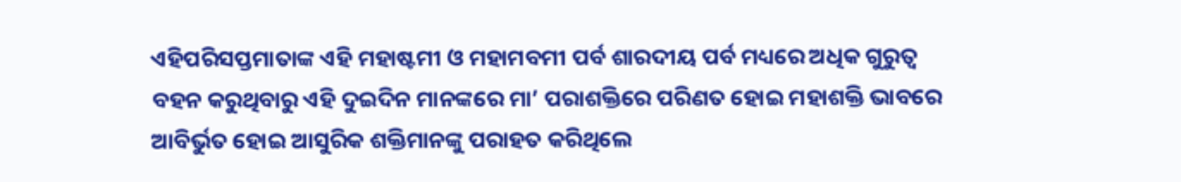ଏହିପରିସପ୍ତମାତାଙ୍କ ଏହି ମହାଷ୍ଟମୀ ଓ ମହାମବମୀ ପର୍ବ ଶାରଦୀୟ ପର୍ବ ମଧ୍ୟରେ ଅଧିକ ଗୁରୁତ୍ଵ ବହନ କରୁଥିବାରୁ ଏହି ଦୁଇଦିନ ମାନଙ୍କରେ ମା’ ପରାଶକ୍ତିରେ ପରିଣତ ହୋଇ ମହାଶକ୍ତି ଭାବରେ ଆବିର୍ଭୁତ ହୋଇ ଆସୁରିକ ଶକ୍ତିମାନଙ୍କୁ ପରାହତ କରିଥିଲେ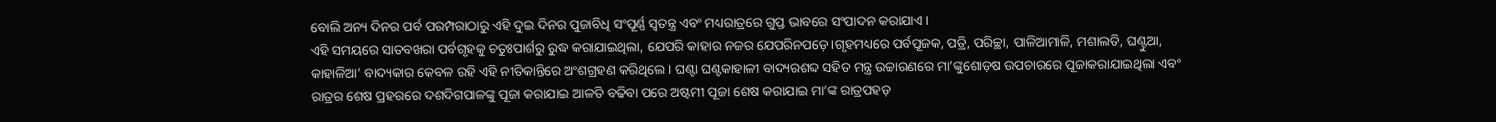ବୋଲି ଅନ୍ୟ ଦିନର ପର୍ବ ପରମ୍ପରାଠାରୁ ଏହି ଦୁଇ ଦିନର ପୁଜାବିଧି ସଂପୂର୍ଣ୍ଣ ସ୍ୱତନ୍ତ୍ର ଏବଂ ମଧ୍ୟରାତ୍ରରେ ଗୁପ୍ତ ଭାବରେ ସଂପାଦନ କରାଯାଏ।
ଏହି ସମୟରେ ସାତବଖରା ପର୍ବଗୃହକୁ ଚତୁଃପାର୍ଶରୁ ରୁଦ୍ଧ କରାଯାଇଥିଲା, ଯେପରି କାହାର ନଜର ଯେପରିନପଡ଼େ।ଗୃହମଧ୍ୟରେ ପର୍ବପୂଜକ, ପତ୍ରି, ପରିଚ୍ଛା, ପାଳିଆମାଳି, ମଶାଲତି, ଘଣ୍ଟୁଆ, କାହାଳିଆ’ ବାଦ୍ୟକାର କେବଳ ରହି ଏହି ନୀତିକାନ୍ତିରେ ଅଂଶଗ୍ରହଣ କରିଥିଲେ। ଘଣ୍ଟା ଘଣ୍ଟକାହାଳୀ ବାଦ୍ୟରଶବ୍ଦ ସହିତ ମନ୍ତ୍ର ଉଚ୍ଚାରଣରେ ମା’ଙ୍କୁଶୋଡ଼ଷ ଉପଚାରରେ ପୂଜାକରାଯାଇଥିଲା ଏବଂ ରାତ୍ରର ଶେଷ ପ୍ରହରରେ ଦଶଦିଗପାଳଙ୍କୁ ପୂଜା କରାଯାଇ ଆଳତି ବଢିବା ପରେ ଅଷ୍ଟମୀ ପୂଜା ଶେଷ କରାଯାଇ ମା’ଙ୍କ ରାତ୍ରପହଡ଼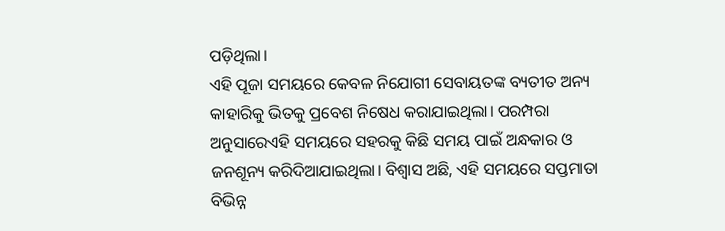ପଡ଼ିଥିଲା।
ଏହି ପୂଜା ସମୟରେ କେବଳ ନିଯୋଗୀ ସେବାୟତଙ୍କ ବ୍ୟତୀତ ଅନ୍ୟ କାହାରିକୁ ଭିତକୁ ପ୍ରବେଶ ନିଷେଧ କରାଯାଇଥିଲା। ପରମ୍ପରା ଅନୁସାରେଏହି ସମୟରେ ସହରକୁ କିଛି ସମୟ ପାଇଁ ଅନ୍ଧକାର ଓ ଜନଶୂନ୍ୟ କରିଦିଆଯାଇଥିଲା। ବିଶ୍ୱାସ ଅଛି, ଏହି ସମୟରେ ସପ୍ତମାତା ବିଭିନ୍ନ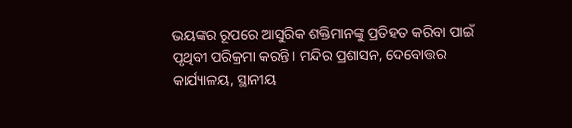ଭୟଙ୍କର ରୂପରେ ଆସୁରିକ ଶକ୍ତିମାନଙ୍କୁ ପ୍ରତିହତ କରିବା ପାଇଁ ପୃଥିବୀ ପରିକ୍ରମା କରନ୍ତି। ମନ୍ଦିର ପ୍ରଶାସନ, ଦେବୋତ୍ତର କାର୍ଯ୍ୟାଳୟ, ସ୍ଥାନୀୟ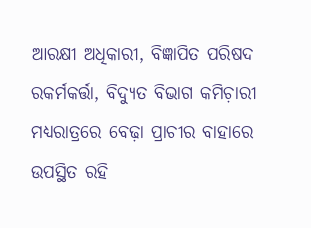ଆରକ୍ଷୀ ଅଧିକାରୀ, ବିଜ୍ଞାପିତ ପରିଷଦ ରକର୍ମକର୍ତ୍ତା, ବିଦ୍ୟୁତ ବିଭାଗ କମିଚ଼ାରୀ ମଧ୍ୟରାତ୍ରରେ ବେଢ଼ା ପ୍ରାଚୀର ବାହାରେ ଉପସ୍ଥିତ ରହି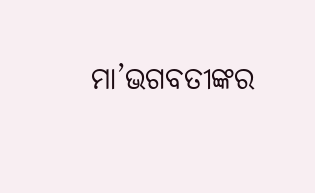ମା’ଭଗବତୀଙ୍କର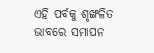ଏହି ପର୍ବକୁ ଶୃଙ୍ଖଳିତ ଭାବରେ ସମାପନ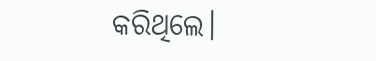କରିଥିଲେ।